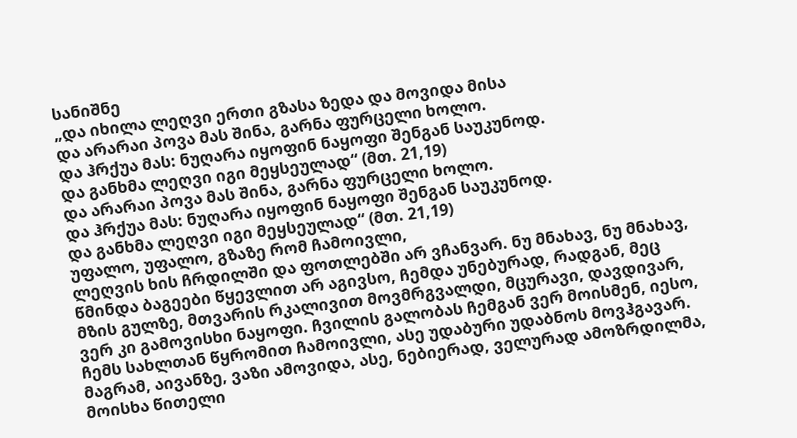სანიშნე
„და იხილა ლეღვი ერთი გზასა ზედა და მოვიდა მისა
და არარაი პოვა მას შინა, გარნა ფურცელი ხოლო.
და ჰრქუა მას: ნუღარა იყოფინ ნაყოფი შენგან საუკუნოდ.
და განხმა ლეღვი იგი მეყსეულად“ (მთ. 21,19)
და არარაი პოვა მას შინა, გარნა ფურცელი ხოლო.
და ჰრქუა მას: ნუღარა იყოფინ ნაყოფი შენგან საუკუნოდ.
და განხმა ლეღვი იგი მეყსეულად“ (მთ. 21,19)
უფალო, უფალო, გზაზე რომ ჩამოივლი,
ლეღვის ხის ჩრდილში და ფოთლებში არ ვჩანვარ. ნუ მნახავ, ნუ მნახავ, წმინდა ბაგეები წყევლით არ აგივსო, ჩემდა უნებურად, რადგან, მეც მზის გულზე, მთვარის რკალივით მოვმრგვალდი, მცურავი, დავდივარ, ვერ კი გამოვისხი ნაყოფი. ჩვილის გალობას ჩემგან ვერ მოისმენ, იესო, ჩემს სახლთან წყრომით ჩამოივლი, ასე უდაბური უდაბნოს მოვჰგავარ. მაგრამ, აივანზე, ვაზი ამოვიდა, ასე, ნებიერად, ველურად ამოზრდილმა, მოისხა წითელი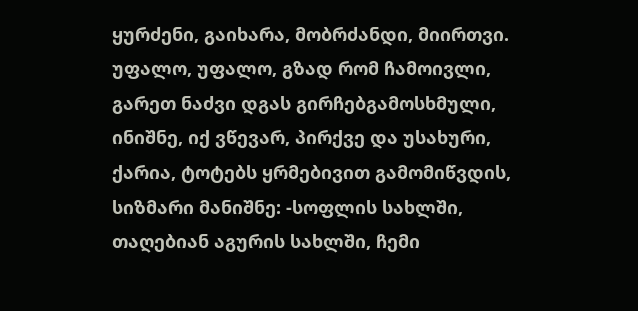ყურძენი, გაიხარა, მობრძანდი, მიირთვი. უფალო, უფალო, გზად რომ ჩამოივლი, გარეთ ნაძვი დგას გირჩებგამოსხმული, ინიშნე, იქ ვწევარ, პირქვე და უსახური, ქარია, ტოტებს ყრმებივით გამომიწვდის, სიზმარი მანიშნე: -სოფლის სახლში, თაღებიან აგურის სახლში, ჩემი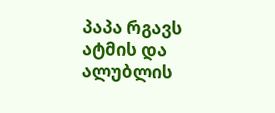პაპა რგავს ატმის და ალუბლის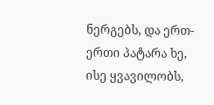ნერგებს, და ერთ-ერთი პატარა ხე, ისე ყვავილობს,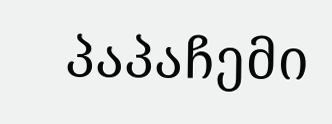პაპაჩემი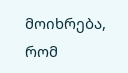მოიხრება, რომ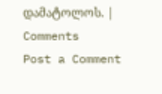დამატოლოს. |
Comments
Post a Comment